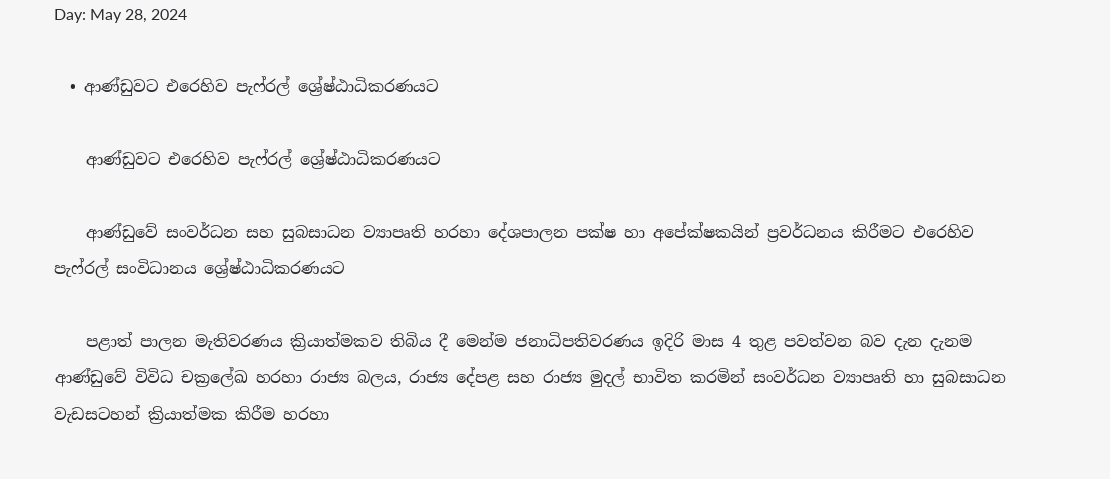Day: May 28, 2024

  • ආණ්ඩුවට එරෙහිව පැෆ්රල් ශ්‍රේෂ්ඨාධිකරණයට

    ආණ්ඩුවට එරෙහිව පැෆ්රල් ශ්‍රේෂ්ඨාධිකරණයට

    ආණ්ඩුවේ සංවර්ධන සහ සුබසාධන ව්‍යාපෘති හරහා දේශපාලන පක්ෂ හා අපේක්ෂකයින් ප්‍රවර්ධනය කිරීමට එරෙහිව පැෆ්රල් සංවිධානය ශ්‍රේෂ්ඨාධිකරණයට

    පළාත් පාලන මැතිවරණය ක්‍රියාත්මකව තිබිය දී මෙන්ම ජනාධිපතිවරණය ඉදිරි මාස 4 තුළ පවත්වන බව දැන දැනම ආණ්ඩුවේ විවිධ චක්‍රලේඛ හරහා රාජ්‍ය බලය, රාජ්‍ය දේපළ සහ රාජ්‍ය මුදල් භාවිත කරමින් සංවර්ධන ව්‍යාපෘති හා සුබසාධන වැඩසටහන් ක්‍රියාත්මක කිරීම හරහා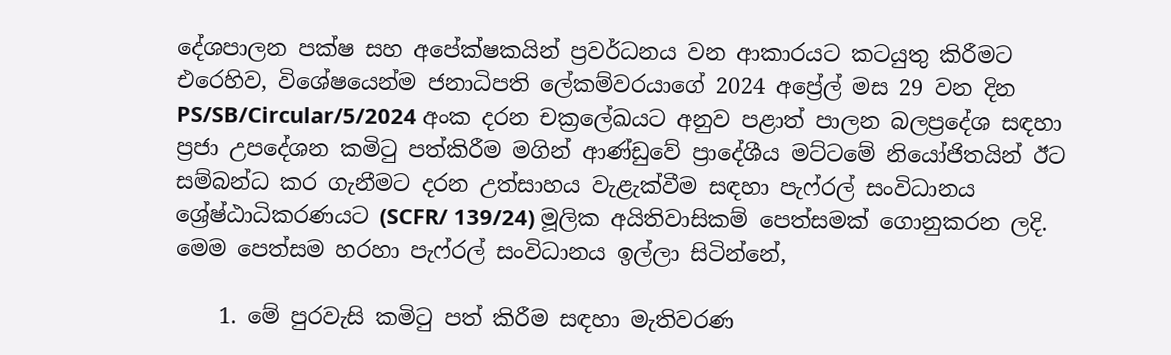දේශපාලන පක්ෂ සහ අපේක්ෂකයින් ප්‍රවර්ධනය වන ආකාරයට කටයුතු කිරීමට එරෙහිව, විශේෂයෙන්ම ජනාධිපති ලේකම්වරයාගේ 2024 අප්‍රේල් මස 29 වන දින PS/SB/Circular/5/2024 අංක දරන චක්‍රලේඛයට අනුව පළාත් පාලන බලප්‍රදේශ සඳහා ප්‍රජා උපදේශන කමිටු පත්කිරීම මගින් ආණ්ඩුවේ ප්‍රාදේශීය මට්ටමේ නියෝජිතයින් ඊට සම්බන්ධ කර ගැනීමට දරන උත්සාහය වැළැක්වීම සඳහා පැෆ්රල් සංවිධානය ශ්‍රේෂ්ඨාධිකරණයට (SCFR/ 139/24) මූලික අයිතිවාසිකම් පෙත්සමක් ගොනුකරන ලදි. මෙම පෙත්සම හරහා පැෆ්රල් සංවිධානය ඉල්ලා සිටින්නේ,

    1. මේ පුරවැසි කමිටු පත් කිරීම සඳහා මැතිවරණ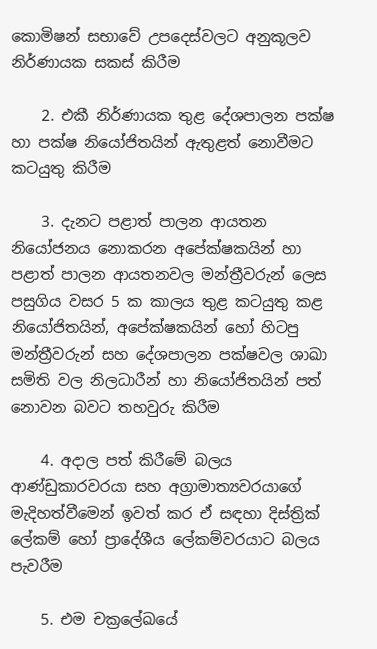කොමිෂන් සභාවේ උපදෙස්වලට අනුකූලව නිර්ණායක සකස් කිරීම

    2. එකී නිර්ණායක තුළ දේශපාලන පක්ෂ හා පක්ෂ නියෝජිතයින් ඇතුළත් නොවීමට කටයුතු කිරීම

    3. දැනට පළාත් පාලන ආයතන නියෝජනය නොකරන අපේක්ෂකයින් හා පළාත් පාලන ආයතනවල මන්ත්‍රීවරුන් ලෙස පසුගිය වසර 5 ක කාලය තුළ කටයුතු කළ නියෝජිතයින්, අපේක්ෂකයින් හෝ හිටපු මන්ත්‍රීවරුන් සහ දේශපාලන පක්ෂවල ශාඛා සමිති වල නිලධාරීන් හා නියෝජිතයින් පත් නොවන බවට තහවුරු කිරීම

    4. අදාල පත් කිරීමේ බලය ආණ්ඩුකාරවරයා සහ අග්‍රාමාත්‍යවරයාගේ මැදිහත්වීමෙන් ඉවත් කර ඒ සඳහා දිස්ත්‍රික් ලේකම් හෝ ප්‍රාදේශීය ලේකම්වරයාට බලය පැවරීම

    5. එම චක්‍රලේඛයේ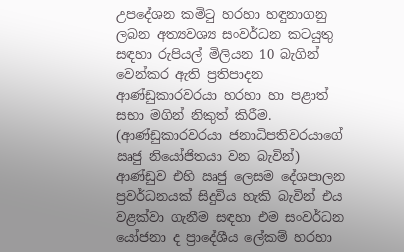උපදේශන කමිටු හරහා හඳුනාගනු ලබන අත්‍යවශ්‍ය සංවර්ධන කටයුතු සඳහා රුපියල් මිලියන 10 බැගින් වෙන්කර ඇති ප්‍රතිපාදන ආණ්ඩුකාරවරයා හරහා හා පළාත් සභා මගින් නිකුත් කිරීම. (ආණ්ඩුකාරවරයා ජනාධිපතිවරයාගේ ඍජු නියෝජිතයා වන බැවින්) ආණ්ඩුව එහි ඍජු ලෙසම දේශපාලන ප්‍රවර්ධනයක් සිදුවිය හැකි බැවින් එය වළක්වා ගැනීම සඳහා එම සංවර්ධන යෝජනා ද ප්‍රාදේශීය ලේකම් හරහා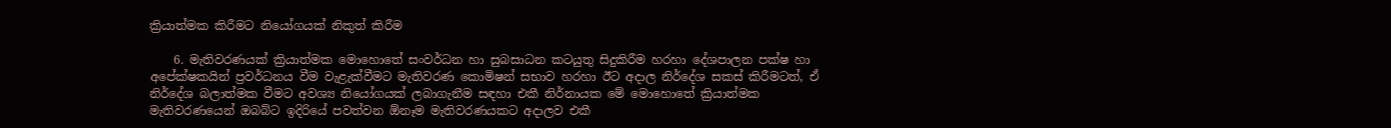ක්‍රියාත්මක කිරීමට නියෝගයක් නිකුත් කිරීම

    6. මැතිවරණයක් ක්‍රියාත්මක මොහොතේ සංවර්ධන හා සුබසාධන කටයුතු සිදුකිරීම හරහා දේශපාලන පක්ෂ හා අපේක්ෂකයින් ප්‍රවර්ධනය වීම වැළැක්වීමට මැතිවරණ කොමිෂන් සභාව හරහා ඊට අදාල නිර්දේශ සකස් කිරීමටත්, ඒ නිර්දේශ බලාත්මක වීමට අවශ්‍ය නියෝගයක් ලබාගැනීම සඳහා එකී නිර්නායක මේ මොහොතේ ක්‍රියාත්මක මැතිවරණයෙන් ඔබබ්ට ඉදිරියේ පවත්වන ඕනෑම මැතිවරණයකට අදාලව එකී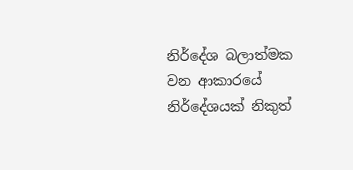නිර්දේශ බලාත්මක වන ආකාරයේ නිර්දේශයක් නිකුත්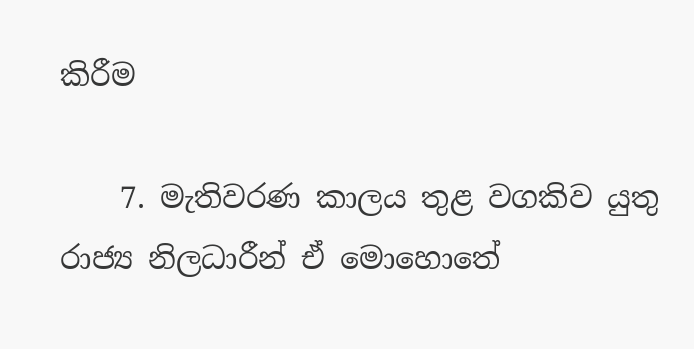කිරීම

    7. මැතිවරණ කාලය තුළ වගකිව යුතු රාජ්‍ය නිලධාරීන් ඒ මොහොතේ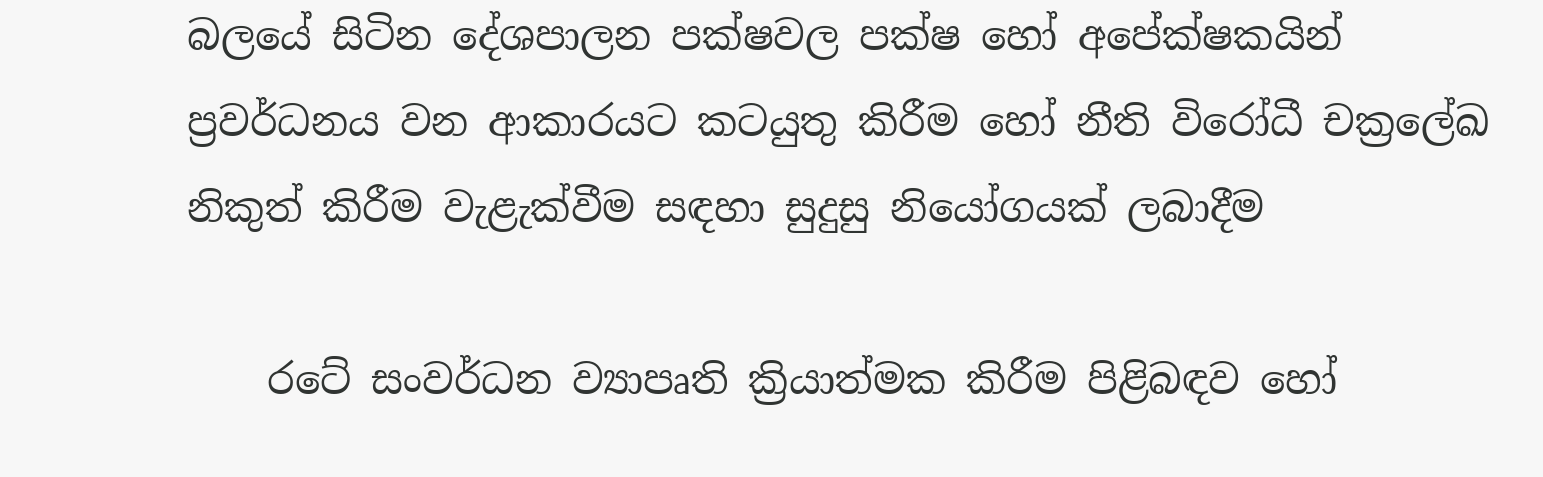බලයේ සිටින දේශපාලන පක්ෂවල පක්ෂ හෝ අපේක්ෂකයින් ප්‍රවර්ධනය වන ආකාරයට කටයුතු කිරීම හෝ නීති විරෝධී චක්‍රලේඛ නිකුත් කිරීම වැළැක්වීම සඳහා සුදුසු නියෝගයක් ලබාදීම

    රටේ සංවර්ධන ව්‍යාපෘති ක්‍රියාත්මක කිරීම පිළිබඳව හෝ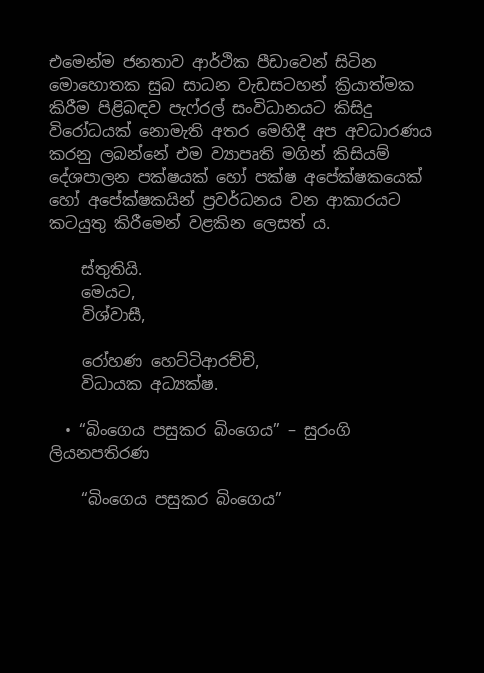එමෙන්ම ජනතාව ආර්ථික පීඩාවෙන් සිටින මොහොතක සුබ සාධන වැඩසටහන් ක්‍රියාත්මක කිරීම පිළිබඳව පැෆ්රල් සංවිධානයට කිසිදු විරෝධයක් නොමැති අතර මෙහිදී අප අවධාරණය කරනු ලබන්නේ එම ව්‍යාපෘති මගින් කිසියම් දේශපාලන පක්ෂයක් හෝ පක්ෂ අපේක්ෂකයෙක් හෝ අපේක්ෂකයින් ප්‍රවර්ධනය වන ආකාරයට කටයුතු කිරීමෙන් වළකින ලෙසත් ය.

    ස්තුතියි.
    මෙයට,
    විශ්වාසී,

    රෝහණ හෙට්ටිආරච්චි,
    විධායක අධ්‍යක්ෂ.

  • “බිංගෙය පසුකර බිංගෙය” – සුරංගි ලියනපතිරණ

    “බිංගෙය පසුකර බිංගෙය”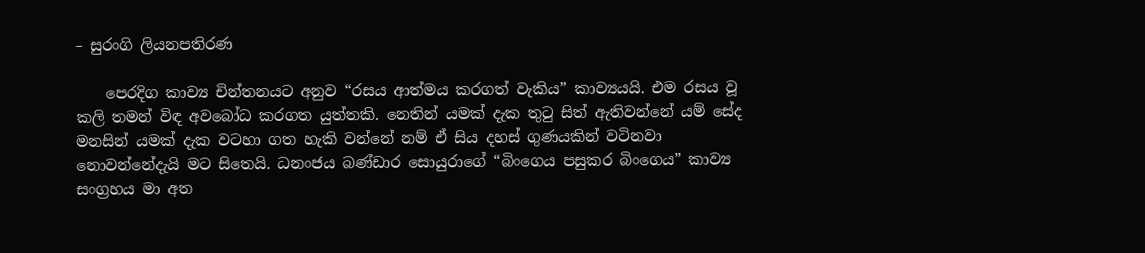– සුරංගි ලියනපතිරණ

    පෙරදිග කාව්‍ය චින්තනයට අනුව “රසය ආත්මය කරගත් වැකිය” කාව්‍යයයි. එම රසය වූ කලි තමන් විඳ අවබෝධ කරගත යුත්තකි. නෙතින් යමක් දැක තුටු සිත් ඇතිවන්නේ යම් සේද මනසින් යමක් දැක වටහා ගත හැකි වන්නේ නම් ඒ සිය දහස් ගුණයකින් වටිනවා නොවන්නේදැයි මට සිතෙයි. ධනංජය බණ්ඩාර සොයුරාගේ “බිංගෙය පසුකර බිංගෙය” කාව්‍ය සංග්‍රහය මා අත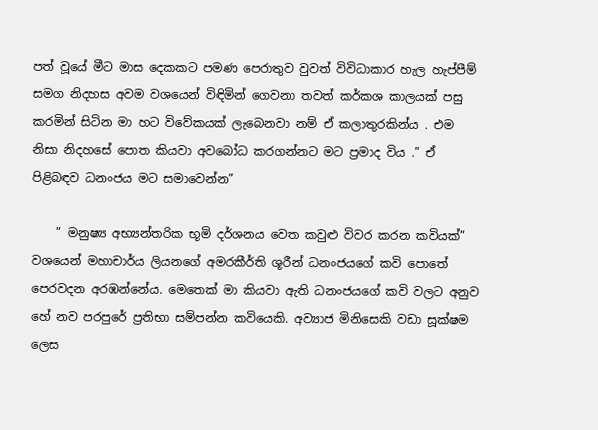පත් වූයේ මීට මාස දෙකකට පමණ පෙරාතුව වුවත් විවිධාකාර හැල හැප්පීම් සමග නිදහස අවම වශයෙන් විඳිමින් ගෙවනා තවත් කර්කශ කාලයක් පසු කරමින් සිටින මා හට විවේකයක් ලැබෙනවා නම් ඒ කලාතුරකින්ය . එම නිසා නිදහසේ පොත කියවා අවබෝධ කරගන්නට මට ප්‍රමාද විය .” ඒ පිළිබඳව ධනංජය මට සමාවෙන්න”

    ” මනුෂ්‍ය අභ්‍යන්තරික භූමි දර්ශනය වෙත කවුළු විවර කරන කවියක්” වශයෙන් මහාචාර්ය ලියනගේ අමරකීර්ති ශූරීන් ධනංජයගේ කවි පොතේ පෙරවදන අරඹන්නේය. මෙතෙක් මා කියවා ඇති ධනංජයගේ කවි වලට අනුව හේ නව පරපුරේ ප්‍රතිභා සම්පන්න කවියෙකි. අව්‍යාජ මිනිසෙකි වඩා සූක්ෂම ලෙස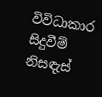විවිධාකාර සිදුවීම් නිසඳැස්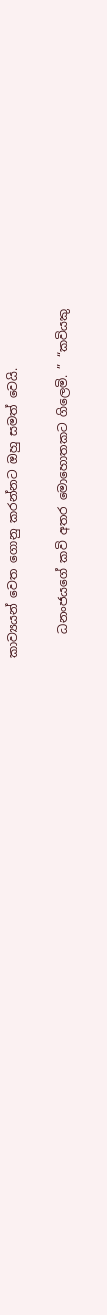කාව්‍යයන් වෙත ගොනු කරන්නට ඔහු සමත් වෙයි.

    ධනංජයගේ කවි අතර මොහොතකට ගිලෙමි. ” “කවියකු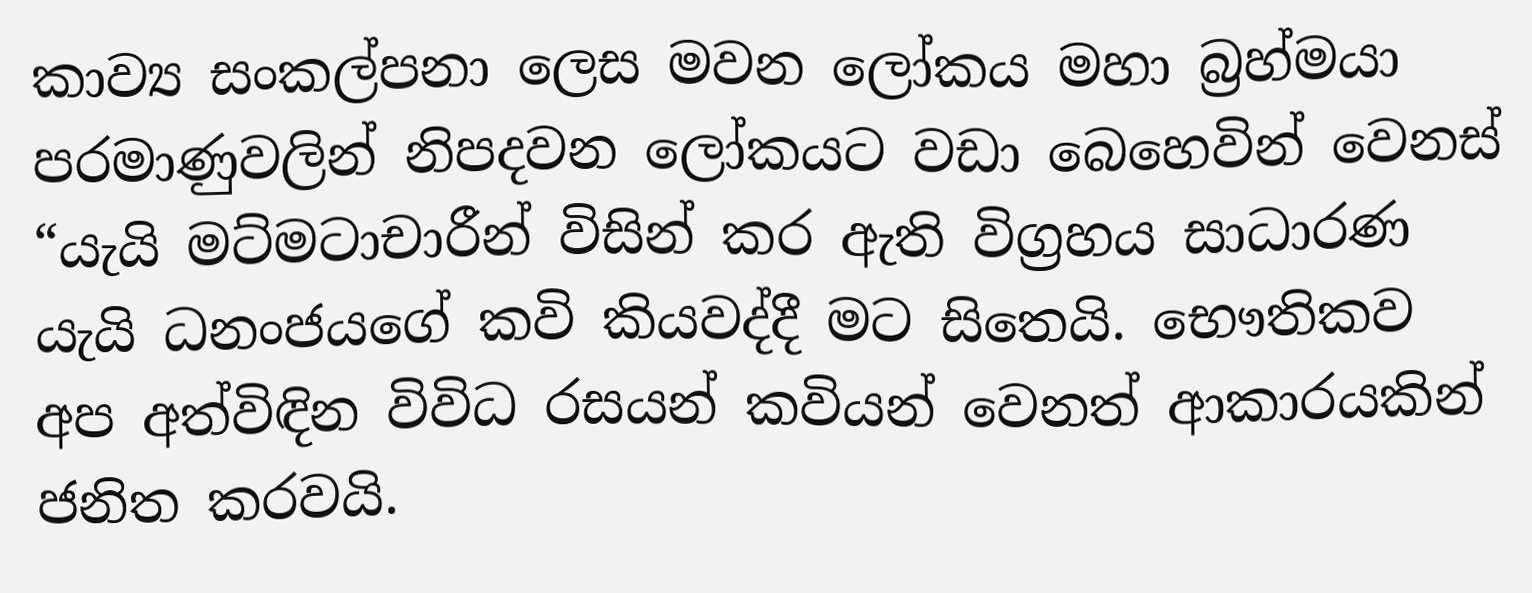කාව්‍ය සංකල්පනා ලෙස මවන ලෝකය මහා බ්‍රහ්මයා පරමාණුවලින් නිපදවන ලෝකයට වඩා බෙහෙවින් වෙනස් “යැයි මට්මටාචාරීන් විසින් කර ඇති විග්‍රහය සාධාරණ යැයි ධනංජයගේ කවි කියවද්දී මට සිතෙයි. භෞතිකව අප අත්විඳින විවිධ රසයන් කවියන් වෙනත් ආකාරයකින් ජනිත කරවයි.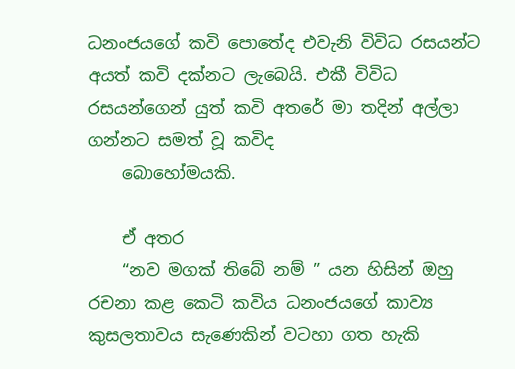ධනංජයගේ කවි පොතේද එවැනි විවිධ රසයන්ට අයත් කවි දක්නට ලැබෙයි. එකී විවිධ රසයන්ගෙන් යුත් කවි අතරේ මා තදින් අල්ලා ගන්නට සමත් වූ කවිද
    බොහෝමයකි.

    ඒ අතර
    “නව මගක් තිබේ නම් ” යන හිසින් ඔහු රචනා කළ කෙටි කවිය ධනංජයගේ කාව්‍ය කුසලතාවය සැණෙකින් වටහා ගත හැකි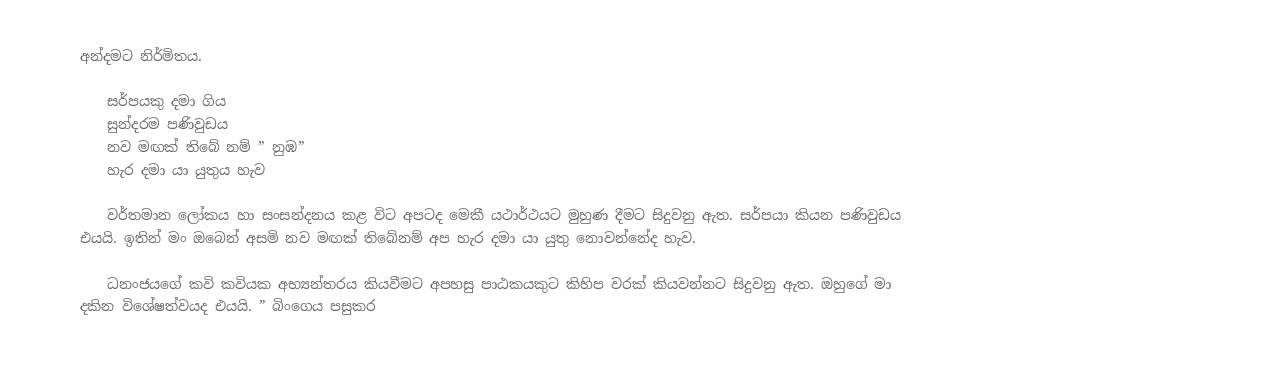අන්දමට නිර්මිතය.

    සර්පයකු දමා ගිය
    සුන්දරම පණිවුඩය
    නව මඟක් තිබේ නම් ” නුඹ”
    හැර දමා යා යුතුය හැව

    වර්තමාන ලෝකය හා සංසන්දනය කළ විට අපටද මෙකී යථාර්ථයට මුහුණ දීමට සිදුවනු ඇත. සර්පයා කියන පණිවුඩය එයයි. ඉතින් මං ඔබෙන් අසමි නව මඟක් තිබේනම් අප හැර දමා යා යුතු නොවන්නේද හැව.

    ධනංජයගේ කවි කවියක අභ්‍යන්තරය කියවීමට අපහසු පාඨකයකුට කිහිප වරක් කියවන්නට සිදුවනු ඇත. ඔහුගේ මා දකින විශේෂත්වයද එයයි. ” බිංගෙය පසුකර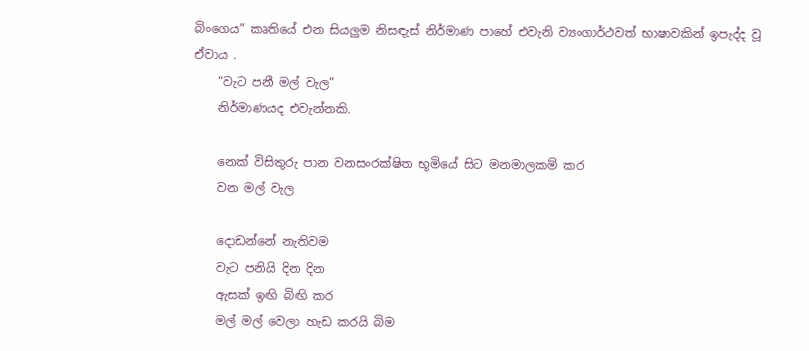බිංගෙය” කෘතියේ එන සියලුම නිසඳැස් නිර්මාණ පාහේ එවැනි ව්‍යංගාර්ථවත් භාෂාවකින් ඉපැද්ද වූ ඒවාය .
    “වැට පනී මල් වැල”
    නිර්මාණයද එවැන්නකි.

    නෙක් විසිතුරු පාන වනසංරක්ෂිත භූමියේ සිට මනමාලකම් කර
    වන මල් වැල

    දොඩන්නේ නැතිවම
    වැට පනියි දින දින
    ඇසක් ඉඟි බිඟි කර
    මල් මල් වෙලා හැඩ කරයි බිම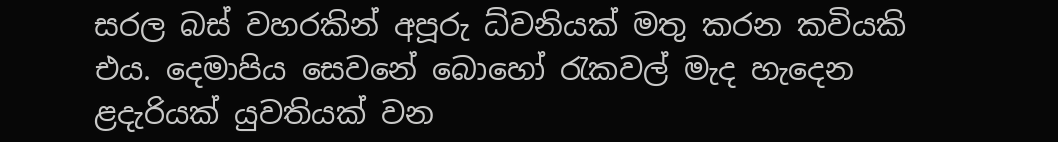සරල බස් වහරකින් අපූරු ධ්වනියක් මතු කරන කවියකි එය. දෙමාපිය සෙවනේ බොහෝ රැකවල් මැද හැදෙන ළදැරියක් යුවතියක් වන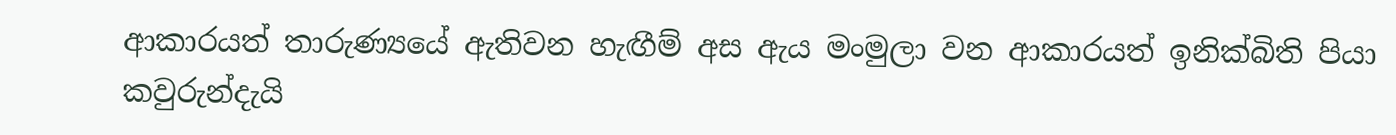ආකාරයත් තාරුණ්‍යයේ ඇතිවන හැඟීම් අස ඇය මංමුලා වන ආකාරයත් ඉනික්බිති පියා කවුරුන්දැයි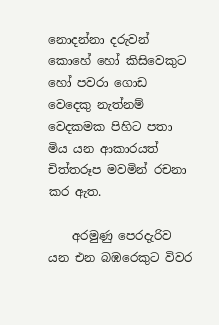නොදන්නා දරුවන් කොහේ හෝ කිසිවෙකුට හෝ පවරා ගොඩ වෙදෙකු නැත්නම් වෙදකමක පිහිට පතා මිය යන ආකාරයත් චිත්තරූප මවමින් රචනා කර ඇත.

    අරමුණු පෙරදැරිව යන එන බඹරෙකුට විවර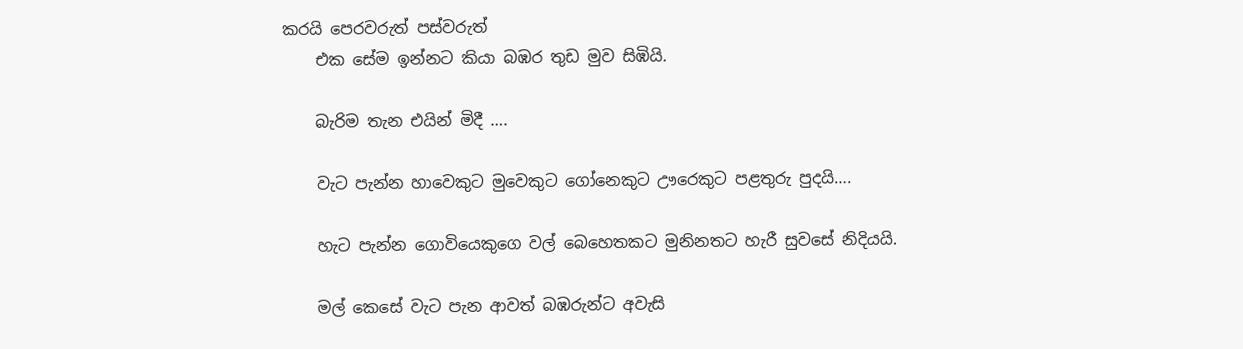කරයි පෙරවරුත් පස්වරුත්
    එක සේම ඉන්නට කියා බඹර තුඩ මුව සිඹියි.

    බැරිම තැන එයින් මිදී ….

    වැට පැන්න හාවෙකුට මුවෙකුට ගෝනෙකුට ඌරෙකුට පළතුරු පුදයි….

    හැට පැන්න ගොවියෙකුගෙ වල් බෙහෙතකට මුනිනතට හැරී සුවසේ නිදියයි.

    මල් කෙසේ වැට පැන ආවත් බඹරුන්ට අවැසි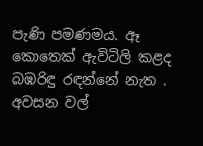පැණි පමණමය. ඈ කොතෙක් ඇවිටිලි කළද බඹරිඳු රඳන්නේ නැත . අවසන වල්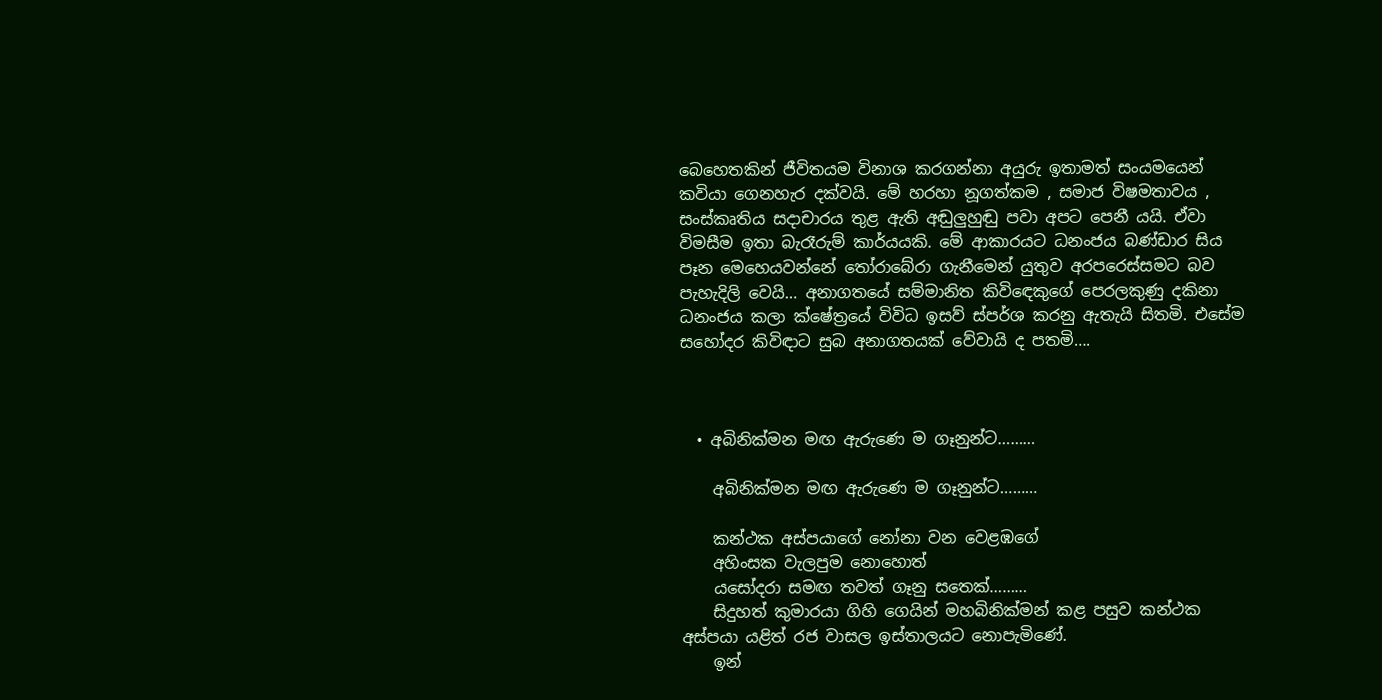බෙහෙතකින් ජීවිතයම විනාශ කරගන්නා අයුරු ඉතාමත් සංයමයෙන් කවියා ගෙනහැර දක්වයි. මේ හරහා නූගත්කම , සමාජ විෂමතාවය , සංස්කෘතිය සදාචාරය තුළ ඇති අඬුලුහුඬු පවා අපට පෙනී යයි. ඒවා විමසීම ඉතා බැරෑරුම් කාර්යයකි. මේ ආකාරයට ධනංජය බණ්ඩාර සිය පෑන මෙහෙයවන්නේ තෝරාබේරා ගැනීමෙන් යුතුව අරපරෙස්සමට බව පැහැදිලි වෙයි… අනාගතයේ සම්මානිත කිවිඳෙකුගේ පෙරලකුණු දකිනා ධනංජය කලා ක්ෂේත්‍රයේ විවිධ ඉසව් ස්පර්ශ කරනු ඇතැයි සිතමි. එසේම සහෝදර කිවිඳාට සුබ අනාගතයක් වේවායි ද පතමි….



  • අබිනික්මන මඟ ඇරුණෙ ම ගෑනුන්ට………

    අබිනික්මන මඟ ඇරුණෙ ම ගෑනුන්ට………

    කන්ථක අස්පයාගේ නෝනා වන වෙළඹගේ
    අහිංසක වැලපුම නොහොත්
    යසෝදරා සමඟ තවත් ගෑනු සතෙක්………
    සිදුහත් කුමාරයා ගිහි ගෙයින් මහබිනික්මන් කළ පසුව කන්ථක අස්පයා යළිත් රජ වාසල ඉස්තාලයට නොපැමිණේ.
    ඉන්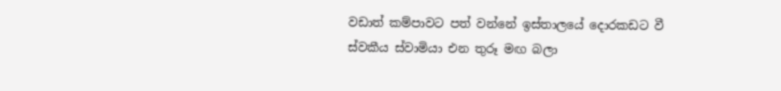වඩාත් කම්පාවට පත් වන්නේ ඉස්තාලයේ දොරකඩට වී ස්වකීය ස්වාමියා එන තුරූ මඟ බලා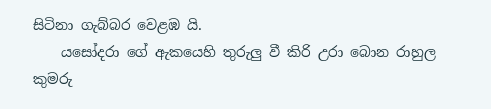සිටිනා ගැබ්බර වෙළඹ යි.
    යසෝදරා ගේ ඇකයෙහි තුරුලු වී කිරි උරා බොන රාහුල කුමරු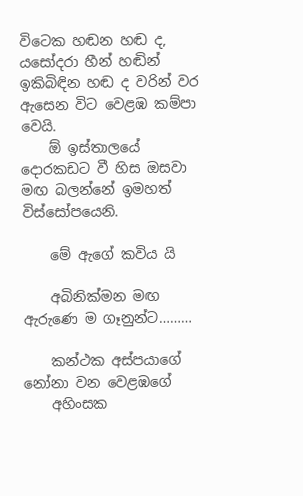විටෙක හඬන හඬ ද, යසෝදරා හීන් හඬින් ඉකිබිඳින හඬ ද වරින් වර ඇසෙන විට වෙළඹ කම්පා වෙයි.
    ඕ ඉස්තාලයේ දොරකඩට වී හිස ඔසවා මඟ බලන්නේ ඉමහත් විස්සෝපයෙනි.

    මේ ඇගේ කවිය යි

    අබිනික්මන මඟ ඇරුණෙ ම ගෑනුන්ට………

    කන්ථක අස්පයාගේ නෝනා වන වෙළඹගේ
    අහිංසක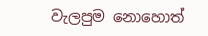වැලපුම නොහොත්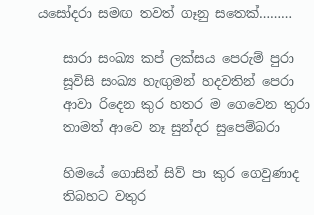යසෝදරා සමඟ තවත් ගෑනු සතෙක්………

    සාරා සංඛ්‍ය කප් ලක්සය පෙරුම් පුරා
    සූවිසි සංඛ්‍ය හැඟුමන් හදවතින් පෙරා
    ආවා රිදෙන කුර හතර ම ගෙවෙන තුරා
    තාමත් ආවෙ නෑ සුන්දර සුපෙම්බරා

    හිමයේ ගොසින් සිව් පා කුර ගෙවුණාද
    තිබහට වතුර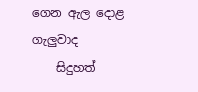ගෙන ඇල දොළ ගැලුවාද
    සිදුහත්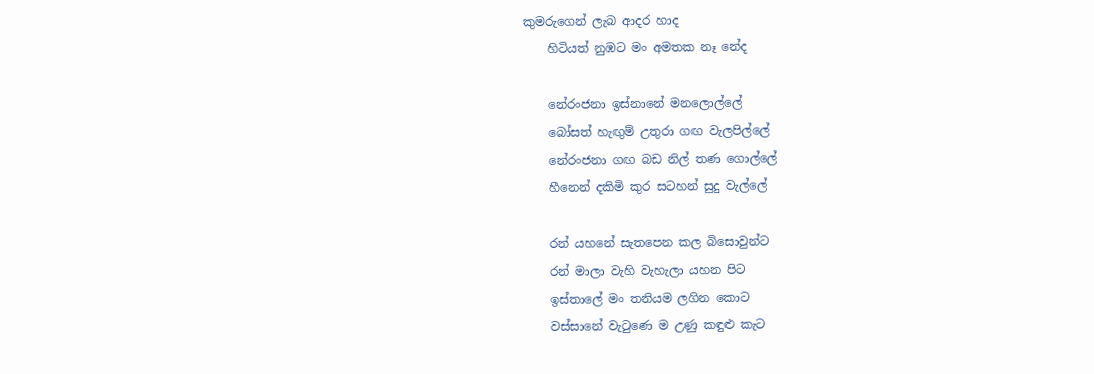කුමරුගෙන් ලැබ ආදර හාද
    හිටියත් නුඹට මං අමතක නෑ නේද

    නේරංජනා ඉස්නානේ මනලොල්ලේ
    බෝසත් හැඟුම් උතුරා ගඟ වැලපිල්ලේ
    නේරංජනා ගඟ බඩ නිල් තණ ගොල්ලේ
    හීනෙන් දකිමි කුර සටහන් සුදු වැල්ලේ

    රන් යහනේ සැතපෙන කල බිසොවුන්ට
    රන් මාලා වැහි වැහැලා යහන පිට
    ඉස්තාලේ මං තනියම ලගින කොට
    වස්සානේ වැටුණෙ ම උණු කඳුළු කැට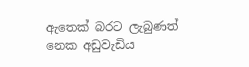ඇතෙක් බරට ලැබුණත් නෙක අඩුවැඩිය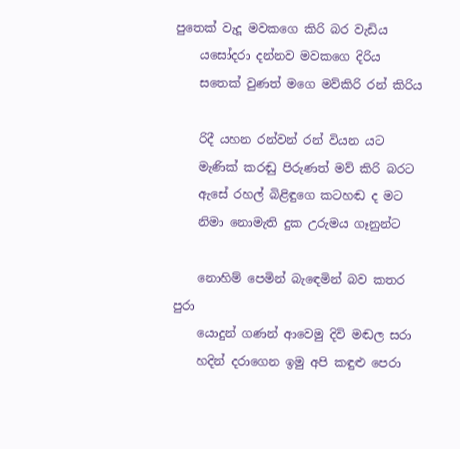පුතෙක් වැදූ මවකගෙ කිරි බර වැඩිය
    යසෝදරා දන්නව මවකගෙ දිරිය
    සතෙක් වුණත් මගෙ මව්කිරි රන් කිරිය

    රිදී යහන රන්වන් රන් වියන යට
    මැණික් කරඬු පිරුණත් මව් කිරි බරට
    ඇසේ රහල් බිළිඳුගෙ කටහඬ ද මට
    නිමා නොමැති දුක උරුමය ගෑනුන්ට

    නොහිම් පෙමින් බැඳෙමින් බව කතර පුරා
    යොදුන් ගණන් ආවෙමු දිවි මඬල සරා
    හදින් දරාගෙන ඉමු අපි කඳුළු පෙරා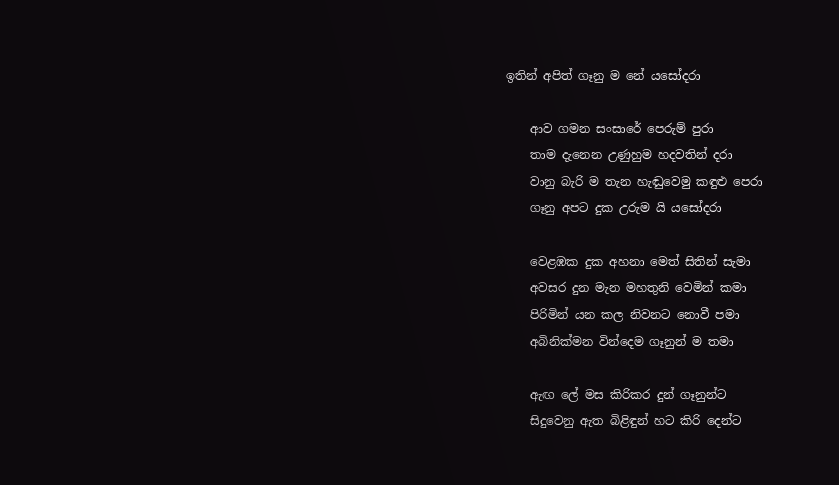ඉතින් අපිත් ගෑනු ම නේ යසෝදරා

    ආව ගමන සංසාරේ පෙරුම් පුරා
    තාම දැනෙන උණුහුම හදවතින් දරා
    වානු බැරි ම තැන හැඬුවෙමු කඳුළු පෙරා
    ගෑනු අපට දුක උරුම යි යසෝදරා

    වෙළඹක දුක අහනා මෙත් සිතින් සැමා
    අවසර දුන මැන මහතුනි වෙමින් කමා
    පිරිමින් යන කල නිවනට නොවී පමා
    අබිනික්මන වින්දෙම ගෑනුන් ම තමා

    ඇඟ ලේ මස කිරිකර දුන් ගෑනුන්ට
    සිදුවෙනු ඇත බිළිඳුන් හට කිරි දෙන්ට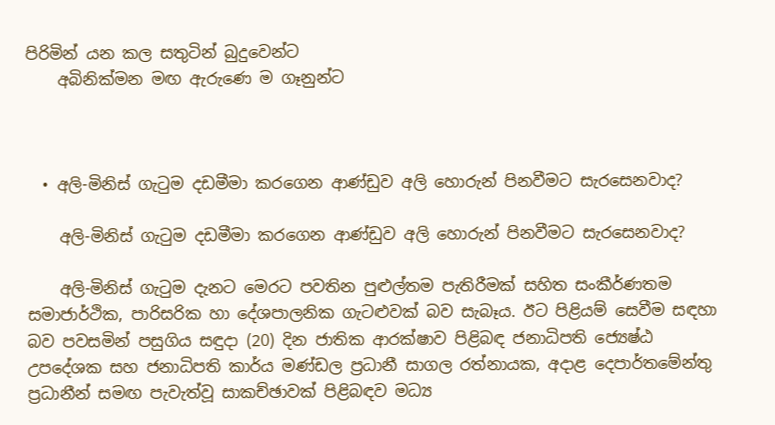පිරිමින් යන කල සතුටින් බුදුවෙන්ට
    අබිනික්මන මඟ ඇරුණෙ ම ගෑනුන්ට



  • අලි-මිනිස් ගැටුම දඩමීමා කරගෙන ආණ්ඩුව අලි හොරුන් පිනවීමට සැරසෙනවාද?

    අලි-මිනිස් ගැටුම දඩමීමා කරගෙන ආණ්ඩුව අලි හොරුන් පිනවීමට සැරසෙනවාද?

    අලි-මිනිස් ගැටුම දැනට මෙරට පවතින පුළුල්තම පැතිරීමක් සහිත සංකීර්ණතම සමාජාර්ථික, පාරිසරික හා දේශපාලනික ගැටළුවක් බව සැබෑය. ඊට පිළියම් සෙවීම සඳහා බව පවසමින් පසුගිය සඳුදා (20) දින ජාතික ආරක්ෂාව පිළිබඳ ජනාධිපති ජ්‍යෙෂ්ඨ උපදේශක සහ ජනාධිපති කාර්ය මණ්ඩල ප්‍රධානී සාගල රත්නායක, අදාළ දෙපාර්තමේන්තු ප්‍රධානීන් සමඟ පැවැත්වූ සාකච්ඡාවක් පිළිබඳව මධ්‍ය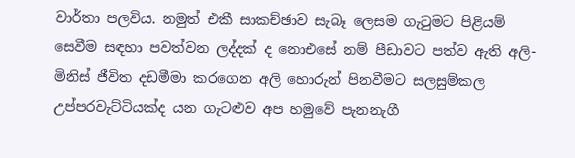වාර්තා පලවිය. නමුත් එකී සාකච්ඡාව සැබෑ ලෙසම ගැටුමට පිළියම් සෙවීම සඳහා පවත්වන ලද්දක් ද නොඑසේ නම් පීඩාවට පත්ව ඇති අලි-මිනිස් ජීවිත දඩමීමා කරගෙන අලි හොරුන් පිනවීමට සලසුම්කල උප්පරවැට්ටියක්ද යන ගැටළුව අප හමුවේ පැනනැගී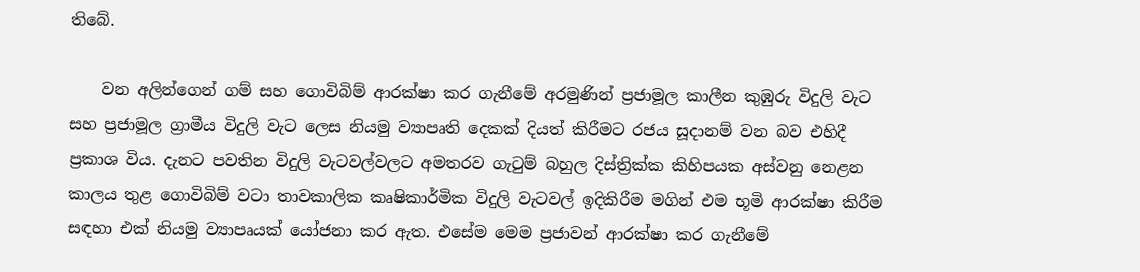තිබේ.

    වන අලින්ගෙන් ගම් සහ ගොවිබිම් ආරක්ෂා කර ගැනීමේ අරමුණින් ප්‍රජාමූල කාලීන කුඹුරු විදුලි වැට සහ ප්‍රජාමූල ග්‍රාමීය විදුලි වැට ලෙස නියමු ව්‍යාපෘති දෙකක් දියත් කිරීමට රජය සූදානම් වන බව එහිදී ප්‍රකාශ විය. දැනට පවතින විදුලි වැටවල්වලට අමතරව ගැටුම් බහුල දිස්ත්‍රික්ක කිහිපයක අස්වනු නෙළන කාලය තුළ ගොවිබිම් වටා තාවකාලික කෘෂිකාර්මික විදුලි වැටවල් ඉදිකිරීම මගින් එම භූමි ආරක්ෂා කිරීම සඳහා එක් නියමු ව්‍යාපෘයක් යෝජනා කර ඇත. එසේම මෙම ප්‍රජාවන් ආරක්ෂා කර ගැනීමේ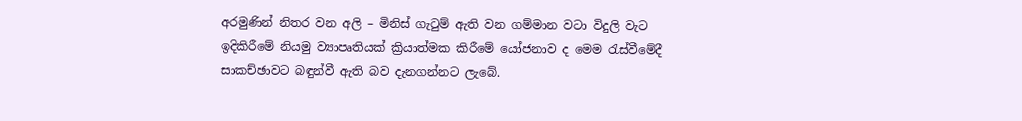අරමුණින් නිතර වන අලි – මිනිස් ගැටුම් ඇති වන ගම්මාන වටා විදුලි වැට ඉදිකිරීමේ නියමු ව්‍යාපෘතියක් ක්‍රියාත්මක කිරීමේ යෝජනාව ද මෙම රැස්වීමේදී සාකච්ඡාවට බඳුන්වී ඇති බව දැනගන්නට ලැබේ.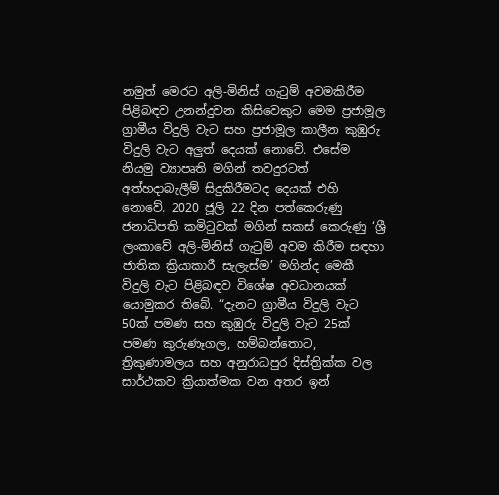නමුත් මෙරට අලි-මිනිස් ගැටුම් අවමකිරීම පිළිබඳව උනන්දුවන කිසිවෙකුට මෙම ප්‍රජාමූල ග්‍රාමීය විදුලි වැට සහ ප්‍රජාමූල කාලීන කුඹුරු විදුලි වැට අලුත් දෙයක් නොවේ. එසේම නියමු ව්‍යාපෘති මගින් තවදුරටත් අත්හදාබැලීම් සිදුකිරීමටද දෙයක් එහි නොවේ. 2020 ජූලි 22 දින පත්කෙරුණු ජනාධිපති කමිටුවක් මගින් සකස් කෙරුණු ‘ශ්‍රී ලංකාවේ අලි-මිනිස් ගැටුම් අවම කිරීම සඳහා ජාතික ක්‍රියාකාරී සැලැස්ම’ මගින්ද මෙකී විදුලි වැට පිළිබඳව විශේෂ අවධානයක් යොමුකර තිබේ. “දැනට ග්‍රාමීය විදුලි වැට 50ක් පමණ සහ කුඹුරු විදුලි වැට 25ක් පමණ කුරුණෑගල, හම්බන්තොට, ත්‍රිකුණාමලය සහ අනුරාධපුර දිස්ත්‍රික්ක වල සාර්ථකව ක්‍රියාත්මක වන අතර ඉන්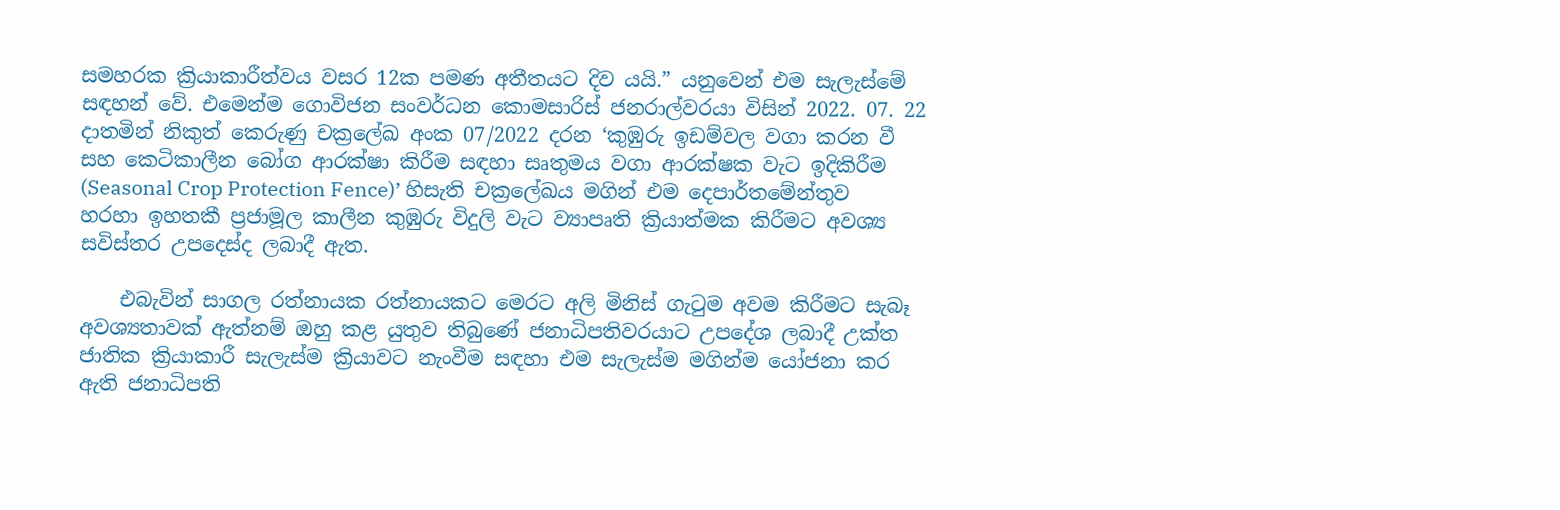සමහරක ක්‍රියාකාරීත්වය වසර 12ක පමණ අතීතයට දිව යයි.” යනුවෙන් එම සැලැස්මේ සඳහන් වේ. එමෙන්ම ගොවිජන සංවර්ධන කොමසාරිස් ජනරාල්වරයා විසින් 2022. 07. 22 දාතමින් නිකුත් කෙරුණු චක්‍රලේඛ අංක 07/2022 දරන ‘කුඹුරු ඉඩම්වල වගා කරන වී සහ කෙටිකාලීන බෝග ආරක්ෂා කිරීම සඳහා සෘතුමය වගා ආරක්ෂක වැට ඉදිකිරීම (Seasonal Crop Protection Fence)’ හිසැති චක්‍රලේඛය මගින් එම දෙපාර්තමේන්තුව හරහා ඉහතකී ප්‍රජාමූල කාලීන කුඹුරු විදුලි වැට ව්‍යාපෘති ක්‍රියාත්මක කිරීමට අවශ්‍ය සවිස්තර උපදෙස්ද ලබාදී ඇත.

    එබැවින් සාගල රත්නායක රත්නායකට මෙරට අලි මිනිස් ගැටුම අවම කිරීමට සැබෑ අවශ්‍යතාවක් ඇත්නම් ඔහු කළ යුතුව තිබුණේ ජනාධිපතිවරයාට උපදේශ ලබාදී උක්ත ජාතික ක්‍රියාකාරී සැලැස්ම ක්‍රියාවට නැංවීම සඳහා එම සැලැස්ම මගින්ම යෝජනා කර ඇති ජනාධිපති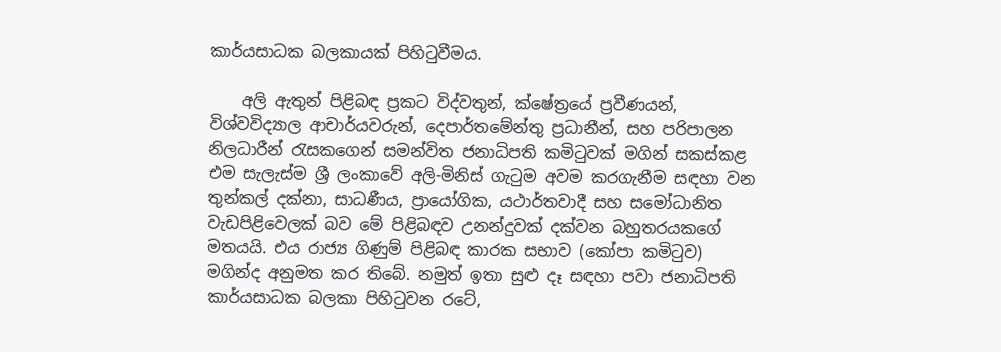කාර්යසාධක බලකායක් පිහිටුවීමය.

    අලි ඇතුන් පිළිබඳ ප්‍රකට විද්වතුන්, ක්ෂේත්‍රයේ ප්‍රවීණයන්, විශ්වවිද්‍යාල ආචාර්යවරුන්, දෙපාර්තමේන්තු ප්‍රධානීන්, සහ පරිපාලන නිලධාරීන් රැසකගෙන් සමන්විත ජනාධිපති කමිටුවක් මගින් සකස්කළ එම සැලැස්ම ශ්‍රී ලංකාවේ අලි-මිනිස් ගැටුම අවම කරගැනීම සඳහා වන තුන්කල් දක්නා, සාධණීය, ප්‍රායෝගික, යථාර්තවාදී සහ සමෝධානිත වැඩපිළිවෙලක් බව මේ පිළිබඳව උනන්දුවක් දක්වන බහුතරයකගේ මතයයි. එය රාජ්‍ය ගිණුම් පිළිබඳ කාරක සභාව (කෝපා කමිටුව) මගින්ද අනුමත කර තිබේ. නමුත් ඉතා සුළු දෑ සඳහා පවා ජනාධිපති කාර්යසාධක බලකා පිහිටුවන රටේ,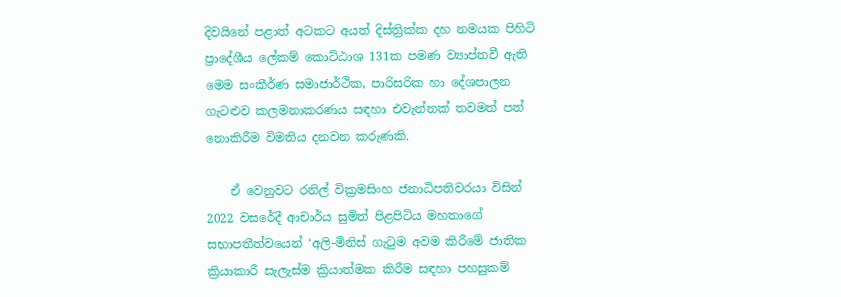දිවයිනේ පළාත් අටකට අයත් දිස්ත්‍රික්ක දහ නමයක පිහිටි ප්‍රාදේශීය ලේකම් කොට්ඨාශ 131ක පමණ ව්‍යාප්තවී ඇති මෙම සංකීර්ණ සමාජාර්ථික, පාරිසරික හා දේශපාලන ගැටළුව කලමනාකරණය සඳහා එවැන්නක් තවමත් පත් නොකිරීම විමතිය දනවන කරුණකි.

    ඒ වෙනුවට රනිල් වික්‍රමසිංහ ජනාධිපතිවරයා විසින් 2022 වසරේදී ආචාර්ය සුමිත් පිළපිටිය මහතාගේ සභාපතීත්වයෙන් ‘අලි-මිනිස් ගැටුම අවම කිරීමේ ජාතික ක්‍රියාකාරී සැලැස්ම ක්‍රියාත්මක කිරීම සඳහා පහසුකම්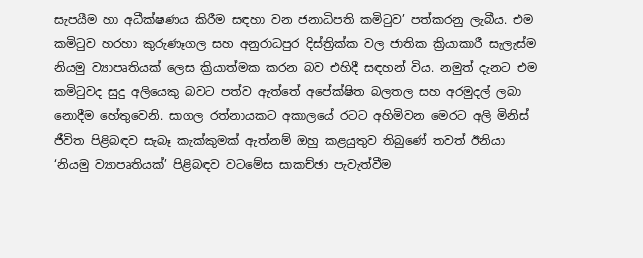සැපයීම හා අධීක්ෂණය කිරීම සඳහා වන ජනාධිපති කමිටුව’ පත්කරනු ලැබීය. එම කමිටුව හරහා කුරුණෑගල සහ අනුරාධපුර දිස්ත්‍රික්ක වල ජාතික ක්‍රියාකාරී සැලැස්ම නියමු ව්‍යාපෘතියක් ලෙස ක්‍රියාත්මක කරන බව එහිදී සඳහන් විය. නමුත් දැනට එම කමිටුවද සුදු අලියෙකු බවට පත්ව ඇත්තේ අපේක්ෂිත බලතල සහ අරමුදල් ලබා නොදීම හේතුවෙනි. සාගල රත්නායකට අකාලයේ රටට අහිමිවන මෙරට අලි මිනිස් ජීවිත පිළිබඳව සැබෑ කැක්කුමක් ඇත්නම් ඔහු කළයුතුව තිබුණේ තවත් ඊනියා ‘නියමු ව්‍යාපෘතියක්’ පිළිබඳව වටමේස සාකච්ඡා පැවැත්වීම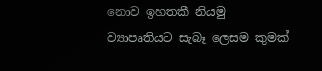නොව ඉහතකී නියමු ව්‍යාපෘතියට සැබෑ ලෙසම කුමක්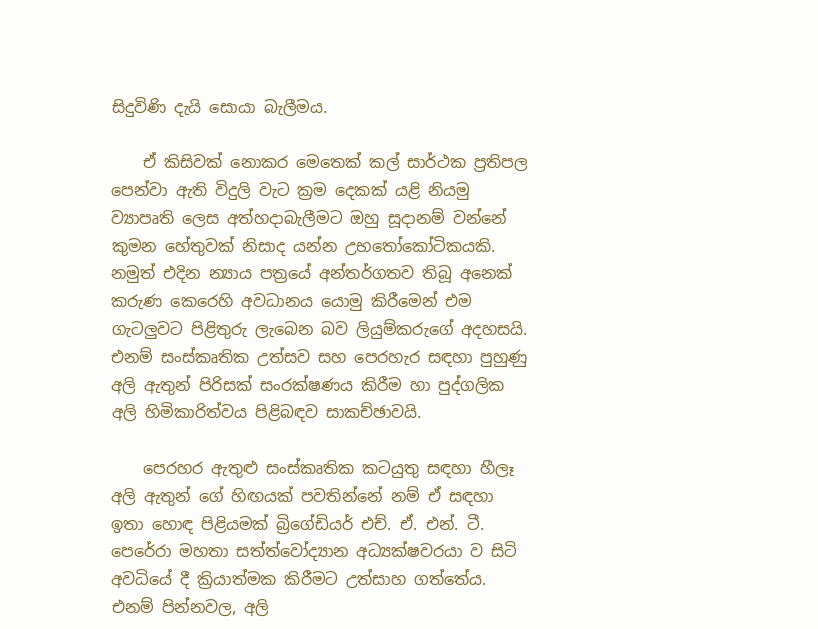සිදුවිණි දැයි සොයා බැලීමය.

    ඒ කිසිවක් නොකර මෙතෙක් කල් සාර්ථක ප්‍රතිපල පෙන්වා ඇති විදුලි වැට ක්‍රම දෙකක් යළි නියමු ව්‍යාපෘති ලෙස අත්හදාබැලීමට ඔහු සූදානම් වන්නේ කුමන හේතුවක් නිසාද යන්න උභතෝකෝටිකයකි. නමුත් එදින න්‍යාය පත්‍රයේ අන්තර්ගතව තිබූ අනෙක් කරුණ කෙරෙහි අවධානය යොමු කිරීමෙන් එම ගැටලුවට පිළිතුරු ලැබෙන බව ලියුම්කරුගේ අදහසයි. එනම් සංස්කෘතික උත්සව සහ පෙරහැර සඳහා පුහුණු අලි ඇතුන් පිරිසක් සංරක්ෂණය කිරීම හා පුද්ගලික අලි හිමිකාරිත්වය පිළිබඳව සාකච්ඡාවයි.

    පෙරහර ඇතුළු සංස්කෘතික කටයුතු සඳහා හීලෑ අලි ඇතුන් ගේ හිඟයක් පවතින්නේ නම් ඒ සඳහා ඉතා හොඳ පිළියමක් බ්‍රිගේඩියර් එච්. ඒ. එන්. ටී. පෙරේරා මහතා සත්ත්වෝද්‍යාන අධ්‍යක්ෂවරයා ව සිටි අවධියේ දී ක්‍රියාත්මක කිරීමට උත්සාහ ගත්තේය. එනම් පින්නවල, අලි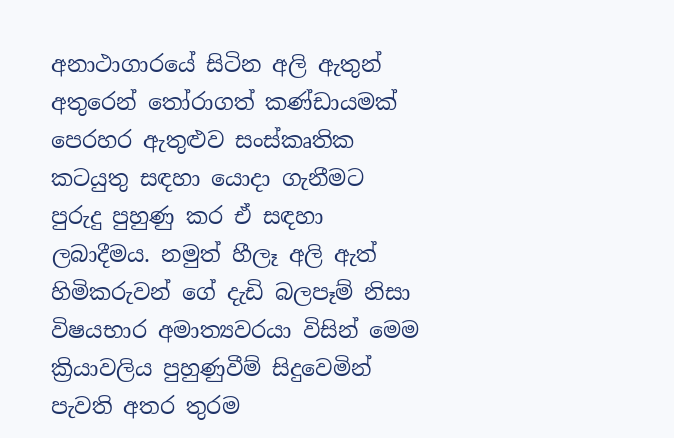අනාථාගාරයේ සිටින අලි ඇතුන් අතුරෙන් තෝරාගත් කණ්ඩායමක් පෙරහර ඇතුළුව සංස්කෘතික කටයුතු සඳහා යොදා ගැනීමට පුරුදු පුහුණු කර ඒ සඳහා ලබාදීමය. නමුත් හීලෑ අලි ඇත් හිමිකරුවන් ගේ දැඩි බලපෑම් නිසා විෂයභාර අමාත්‍යවරයා විසින් මෙම ක්‍රියාවලිය පුහුණුවීම් සිදුවෙමින් පැවති අතර තුරම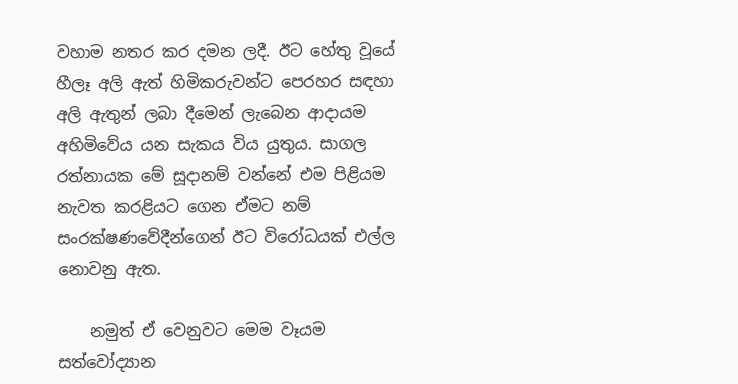වහාම නතර කර දමන ලදී. ඊට හේතු වූයේ හීලෑ අලි ඇත් හිමිකරුවන්ට පෙරහර සඳහා අලි ඇතුන් ලබා දීමෙන් ලැබෙන ආදායම අහිමිවේය යන සැකය විය යුතුය. සාගල රත්නායක මේ සූදානම් වන්නේ එම පිළියම නැවත කරළියට ගෙන ඒමට නම් සංරක්ෂණවේදීන්ගෙන් ඊට විරෝධයක් එල්ල නොවනු ඇත.

    නමුත් ඒ වෙනුවට මෙම වෑයම සත්වෝද්‍යාන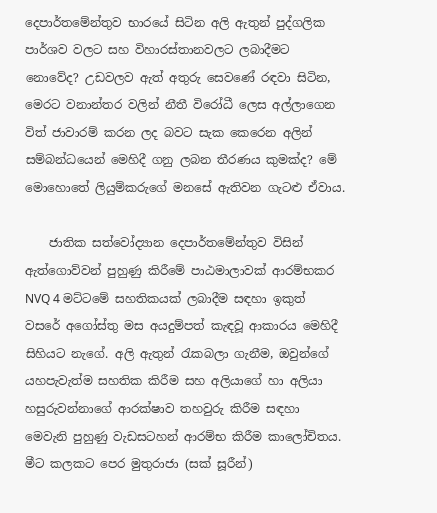දෙපාර්තමේන්තුව භාරයේ සිටින අලි ඇතුන් පුද්ගලික පාර්ශව වලට සහ විහාරස්තානවලට ලබාදීමට නොවේද? උඩවලව ඇත් අතුරු සෙවණේ රඳවා සිටින, මෙරට වනාන්තර වලින් නීතී විරෝධී ලෙස අල්ලාගෙන විත් ජාවාරම් කරන ලද බවට සැක කෙරෙන අලින් සම්බන්ධයෙන් මෙහිදී ගනු ලබන තීරණය කුමක්ද? මේ මොහොතේ ලියුම්කරුගේ මනසේ ඇතිවන ගැටළු ඒවාය.

    ජාතික සත්වෝද්‍යාන දෙපාර්තමේන්තුව විසින් ඇත්ගොව්වන් පුහුණු කිරීමේ පාඨමාලාවක් ආරම්භකර NVQ 4 මට්ටමේ සහතිකයක් ලබාදීම සඳහා ඉකුත් වසරේ අගෝස්තු මස අයදුම්පත් කැඳවූ ආකාරය මෙහිදී සිහියට නැගේ. අලි ඇතුන් රැකබලා ගැනීම, ඔවුන්ගේ යහපැවැත්ම සහතික කිරීම සහ අලියාගේ හා අලියා හසුරුවන්නාගේ ආරක්ෂාව තහවුරු කිරීම සඳහා මෙවැනි පුහුණු වැඩසටහන් ආරම්භ කිරීම කාලෝචිතය. මීට කලකට පෙර මුතුරාජා (සක් සූරීන්)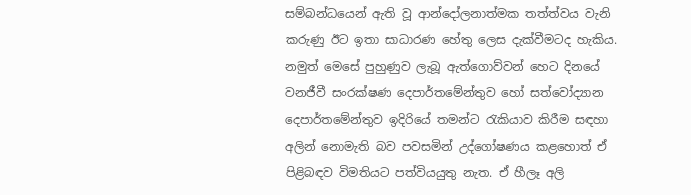සම්බන්ධයෙන් ඇති වූ ආන්දෝලනාත්මක තත්ත්වය වැනි කරුණු ඊට ඉතා සාධාරණ හේතු ලෙස දැක්වීමටද හැකිය. නමුත් මෙසේ පුහුණුව ලැබූ ඇත්ගොව්වන් හෙට දිනයේ වනජීවී සංරක්ෂණ දෙපාර්තමේන්තුව හෝ සත්වෝද්‍යාන දෙපාර්තමේන්තුව ඉදිරියේ තමන්ට රැකියාව කිරීම සඳහා අලින් නොමැති බව පවසමින් උද්ගෝෂණය කළහොත් ඒ පිළිබඳව විමතියට පත්වියයුතු නැත. ඒ හීලෑ අලි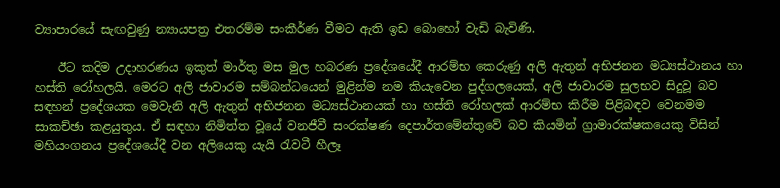ව්‍යාපාරයේ සැඟවුණු න්‍යායපත්‍ර එතරම්ම සංකීර්ණ වීමට ඇති ඉඩ බොහෝ වැඩි බැවිණි.

    ඊට කදිම උදාහරණය ඉකුත් මාර්තු මස මුල හබරණ ප්‍රදේශයේදී ආරම්භ කෙරුණු අලි ඇතුන් අභිජනන මධ්‍යස්ථානය හා හස්ති රෝහලයි. මෙරට අලි ජාවාරම සම්බන්ධයෙන් මුළින්ම නම කියැවෙන පුද්ගලයෙක්, අලි ජාවාරම සුලභව සිදුවූ බව සඳහන් ප්‍රදේශයක මෙවැනි අලි ඇතුන් අභිජනන මධ්‍යස්ථානයක් හා හස්ති රෝහලක් ආරම්භ කිරීම පිළිබඳව වෙනමම සාකච්ඡා කළයුතුය. ඒ සඳහා නිමිත්ත වූයේ වනජීවී සංරක්ෂණ දෙපාර්තමේන්තුවේ බව කියමින් ග්‍රාමාරක්ෂකයෙකු විසින් මහියංගනය ප්‍රදේශයේදී වන අලියෙකු යැයි රැවටී හීලෑ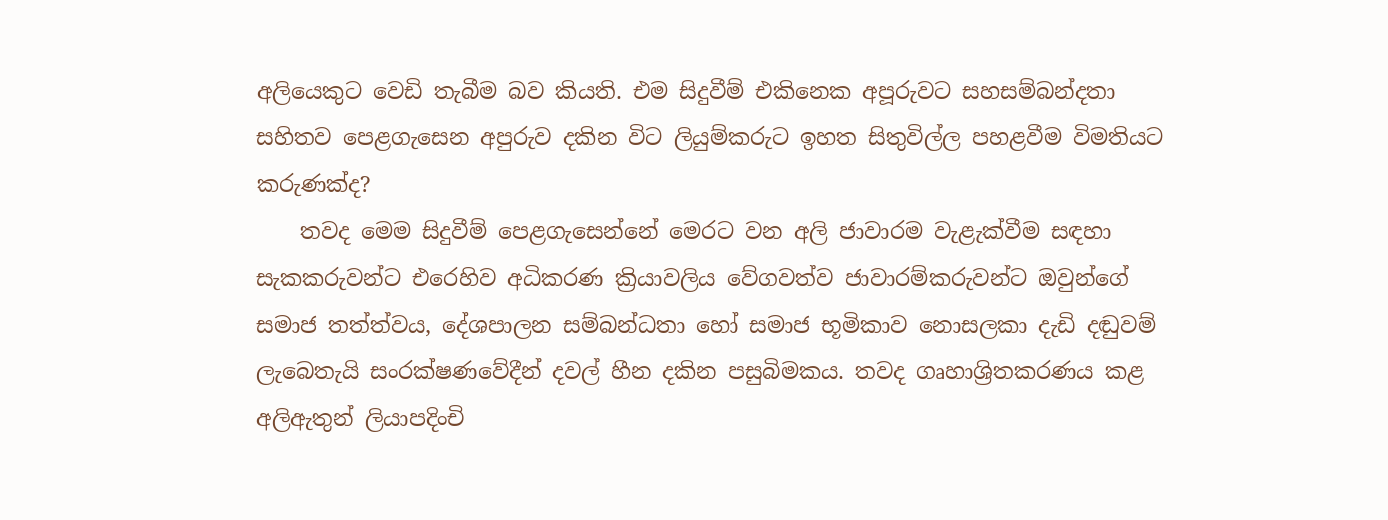අලියෙකුට වෙඩි තැබීම බව කියති. එම සිදුවීම් එකිනෙක අපූරුවට සහසම්බන්දතා සහිතව පෙළගැසෙන අපුරුව දකින විට ලියුම්කරුට ඉහත සිතුවිල්ල පහළවීම විමතියට කරුණක්ද?
    තවද මෙම සිදුවීම් පෙළගැසෙන්නේ මෙරට වන අලි ජාවාරම වැළැක්වීම සඳහා සැකකරුවන්ට එරෙහිව අධිකරණ ක්‍රියාවලිය වේගවත්ව ජාවාරම්කරුවන්ට ඔවුන්ගේ සමාජ තත්ත්වය, දේශපාලන සම්බන්ධතා හෝ සමාජ භූමිකාව නොසලකා දැඩි දඬුවම් ලැබෙතැයි සංරක්ෂණවේදීන් දවල් හීන දකින පසුබිමකය. තවද ගෘහාශ්‍රිතකරණය කළ අලිඇතුන් ලියාපදිංචි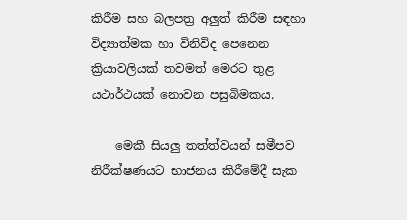කිරීම සහ බලපත්‍ර අලුත් කිරීම සඳහා විද්‍යාත්මක හා විනිවිද පෙනෙන ක්‍රියාවලියක් තවමත් මෙරට තුළ යථාර්ථයක් නොවන පසුබිමකය.

    මෙකී සියලු තත්ත්වයන් සමීපව නිරීක්ෂණයට භාජනය කිරීමේදී සැක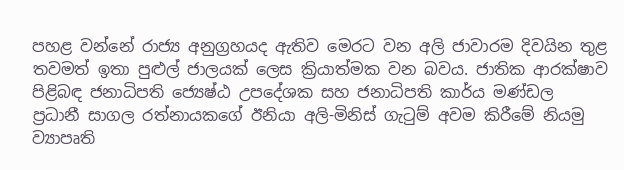පහළ වන්නේ රාජ්‍ය අනුග්‍රහයද ඇතිව මෙරට වන අලි ජාවාරම දිවයින තුළ තවමත් ඉතා පුළුල් ජාලයක් ලෙස ක්‍රියාත්මක වන බවය. ජාතික ආරක්ෂාව පිළිබඳ ජනාධිපති ජ්‍යෙෂ්ඨ උපදේශක සහ ජනාධිපති කාර්ය මණ්ඩල ප්‍රධානී සාගල රත්නායකගේ ඊනියා අලි-මිනිස් ගැටුම් අවම කිරීමේ නියමු ව්‍යාපෘති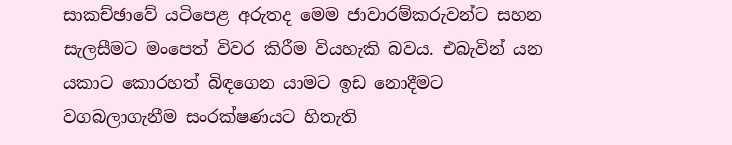සාකච්ඡාවේ යටිපෙළ අරුතද මෙම ජාවාරම්කරුවන්ට සහන සැලසීමට මංපෙත් විවර කිරීම වියහැකි බවය. එබැවින් යන යකාට කොරහත් බිඳගෙන යාමට ඉඩ නොදීමට වගබලාගැනීම සංරක්ෂණයට හිතැති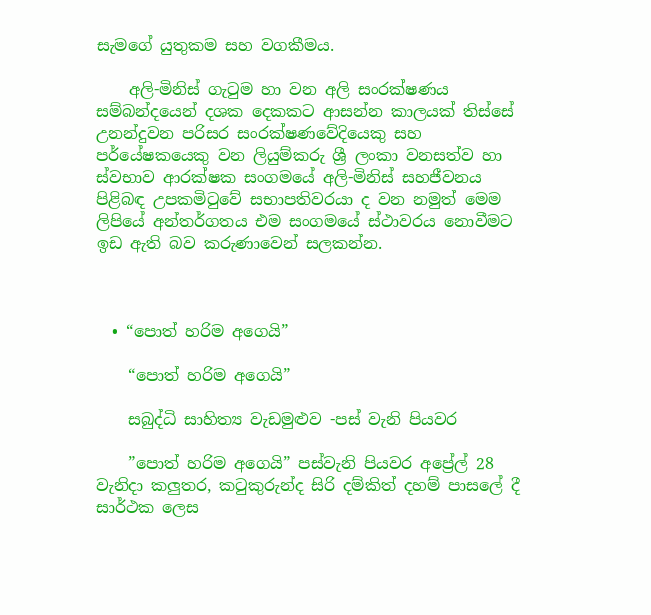සැමගේ යුතුකම සහ වගකීමය.

    අලි-මිනිස් ගැටුම හා වන අලි සංරක්ෂණය සම්බන්දයෙන් දශක දෙකකට ආසන්න කාලයක් තිස්සේ උනන්දුවන පරිසර සංරක්ෂණවේදියෙකු සහ පර්යේෂකයෙකු වන ලියුම්කරු ශ්‍රී ලංකා වනසත්ව හා ස්වභාව ආරක්ෂක සංගමයේ අලි-මිනිස් සහජීවනය පිළිබඳ උපකමිටුවේ සභාපතිවරයා ද වන නමුත් මෙම ලිපියේ අන්තර්ගතය එම සංගමයේ ස්ථාවරය නොවීමට ඉඩ ඇති බව කරුණාවෙන් සලකන්න.



  • “පොත් හරිම අගෙයි”

    “පොත් හරිම අගෙයි”

    සබුද්ධි සාහිත්‍ය වැඩමුළුව -පස් වැනි පියවර

    ”පොත් හරිම අගෙයි” පස්වැනි පියවර අප්‍රේල් 28 වැනිදා කලුතර, කටුකුරුන්ද සිරි දම්කිත් දහම් පාසලේ දී සාර්ථක ලෙස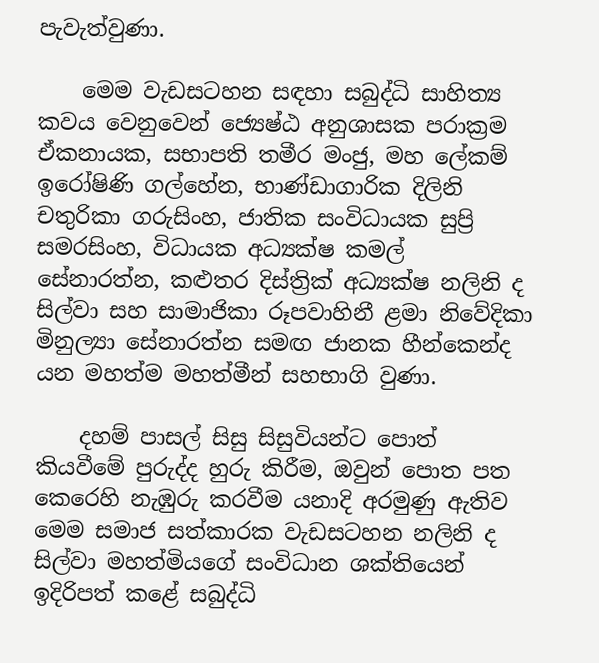පැවැත්වුණා.

    මෙම වැඩසටහන සඳහා සබුද්ධි සාහිත්‍ය කවය වෙනුවෙන් ජ්‍යෙෂ්ඨ අනුශාසක පරාක්‍රම ඒකනායක, සභාපති තමීර මංජු, මහ ලේකම් ඉරෝෂිණි ගල්හේන, භාණ්ඩාගාරික දිලිනි චතුරිකා ගරුසිංහ, ජාතික සංවිධායක සුප්‍රි සමරසිංහ, විධායක අධ්‍යක්ෂ කමල් සේනාරත්න, කළුතර දිස්ත්‍රික් අධ්‍යක්ෂ නලිනි ද සිල්වා සහ සාමාජිකා රූපවාහිනී ළමා නිවේදිකා මිනුල්‍යා සේනාරත්න සමඟ ජානක හීන්කෙන්ද යන මහත්ම මහත්මීන් සහභාගි වුණා.

    දහම් පාසල් සිසු සිසුවියන්ට පොත් කියවීමේ පුරුද්ද හුරු කිරීම, ඔවුන් පොත පත කෙරෙහි නැඹුරු කරවීම යනාදි අරමුණු ඇතිව මෙම සමාජ සත්කාරක වැඩසටහන නලිනි ද සිල්වා මහත්මියගේ සංවිධාන ශක්තියෙන් ඉදිරිපත් කළේ සබුද්ධි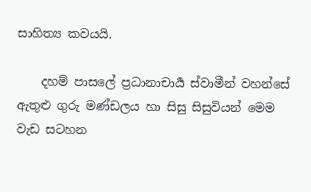සාහිත්‍ය කවයයි.

    දහම් පාසලේ ප්‍රධානාචාර්‍ය ස්වාමීන් වහන්සේ ඇතුළු ගුරු මණ්ඩලය හා සිසු සිසුවියන් මෙම වැඩ සටහන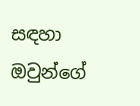සඳහා ඔවුන්ගේ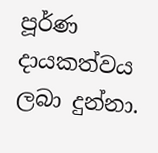පූර්ණ දායකත්වය ලබා දුන්නා.